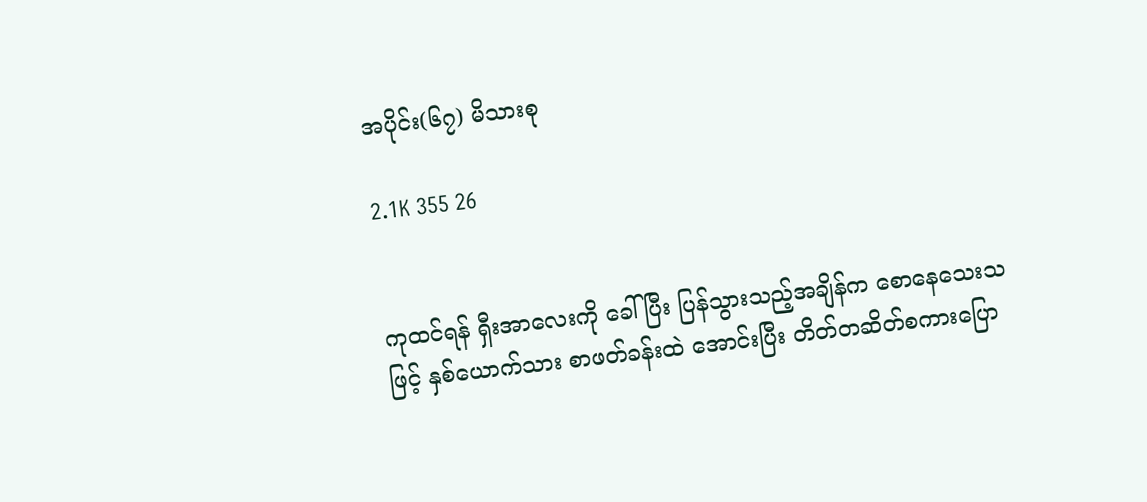အပိုင်း(၆၇) မိသားစု

2.1K 355 26


ကုထင်ရန် ရှီးအာလေးကို ခေါ်ပြီး ပြန်သွားသည့်အချိန်က စောနေသေးသဖြင့် နှစ်ယောက်သား စာဖတ်ခန်းထဲ အောင်းပြီး တိတ်တဆိတ်စကားပြော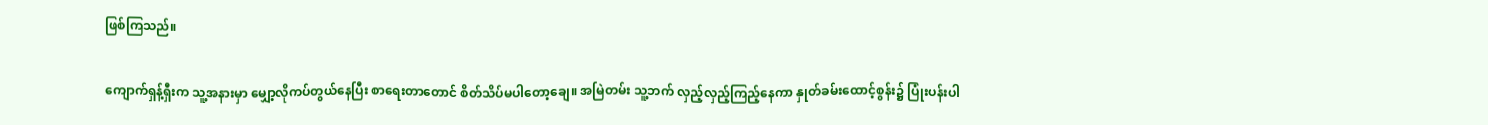ဖြစ်ကြသည်။

ကျောက်ရှန့်ရှီးက သူ့အနားမှာ မျှော့လိုကပ်တွယ်နေပြီး စာရေးတာတောင် စိတ်သိပ်မပါတော့ချေ။ အမြဲတမ်း သူ့ဘက် လှည့်လှည့်ကြည့်နေကာ နှုတ်ခမ်းထောင့်စွန်း၌ ပြုံးပန်းပါ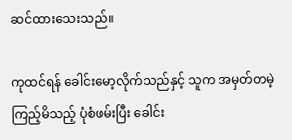ဆင်ထားသေးသည်။

ကုထင်ရန် ခေါင်းမော့လိုက်သည်နှင့် သူက အမှတ်တမဲ့ကြည့်မိသည့် ပုံစံဖမ်းပြီး ခေါင်း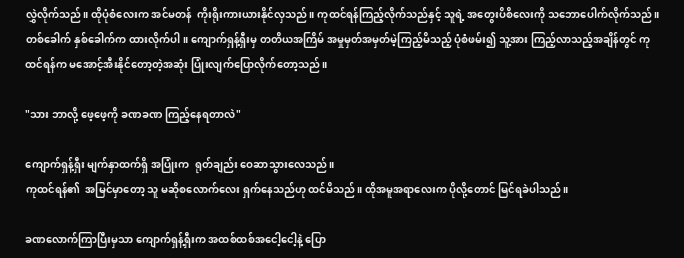လွှဲလိုက်သည်။ ထိုပုံစံလေးက အင်မတန်  ကိုးရိုးကားယားနိုင်လှသည်။ ကုထင်ရန်ကြည့်လိုက်သည်နှင့် သူရဲ့ အတွေးပိစိလေးကို သဘောပေါက်လိုက်သည်။ တစ်ခေါက် နှစ်ခေါက်က ထားလိုက်ပါ။ ကျောက်ရှန့်ရှီးမှ တတိယအကြိမ် အမှုမှတ်အမှတ်မဲ့ကြည့်မိသည့် ပုံစံဖမ်း၍ သူ့အား ကြည့်လာသည့်အချိန်တွင် ကုထင်ရန်က မအောင့်အီးနိုင်တော့တဲ့အဆုံး ပြုံးလျက်ပြောလိုက်တော့သည်။

"သား ဘာလို့ ဖေ့ဖေ့ကို ခဏခဏ ကြည့်နေရတာလဲ"

ကျောက်ရှန့်ရှီး မျက်နှာထက်ရှိ အပြုံးက  ရုတ်ချည်း ဝေဆာသွားလေသည်။
ကုထင်ရန်၏  အမြင်မှာတော့ သူ မဆိုစလောက်လေး ရှက်နေသည်ဟု ထင်မိသည်။ ထိုအမူအရာလေးက ပိုလို့တောင် မြင်ရခဲပါသည်။

ခဏလောက်ကြာပြီးမှသာ ကျောက်ရှန့်ရှီးက အထစ်ထစ်အငေါ့ငေါ့နဲ့ ပြော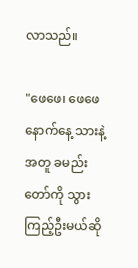လာသည်။

"ဖေဖေ၊ ဖေဖေ နောက်နေ့ သားနဲ့အတူ ခမည်းတော်ကို သွားကြည့်ဦးမယ်ဆို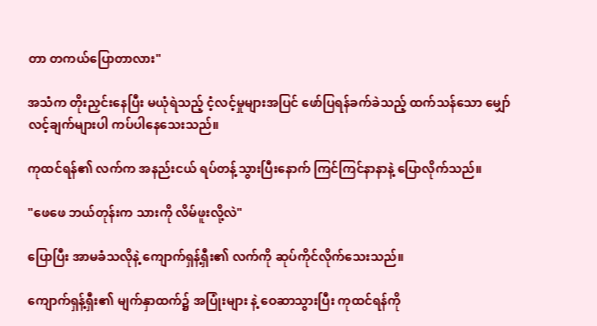တာ တကယ်ပြောတာလား"

အသံက တိုးညှင်းနေပြီး မယုံရဲသည့် ငံ့လင့်မှုများအပြင် ဖော်ပြရန်ခက်ခဲသည့် ထက်သန်သော မျှော်လင့်ချက်များပါ ကပ်ပါနေသေးသည်။

ကုထင်ရန်၏ လက်က အနည်းငယ် ရပ်တန့်သွားပြီးနောက် ကြင်ကြင်နာနာနဲ့ ပြောလိုက်သည်။

"ဖေဖေ ဘယ်တုန်းက သားကို လိမ်ဖူးလို့လဲ"

ပြောပြီး အာမခံသလိုနဲ့ ကျောက်ရှန့်ရှီး၏ လက်ကို ဆုပ်ကိုင်လိုက်သေးသည်။

ကျောက်ရှန့်ရှီး၏ မျက်နှာထက်၌ အပြုံးများ နဲ့ ဝေဆာသွားပြီး ကုထင်ရန်ကို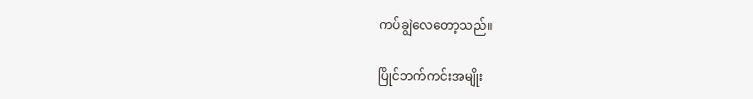ကပ်ချွဲလေတော့သည်။

ပြိုင်ဘက်ကင်းအမျိုး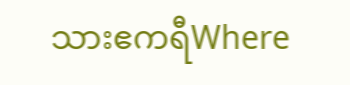သားဧကရီWhere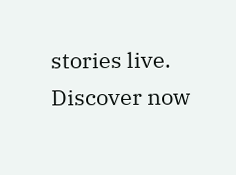stories live. Discover now